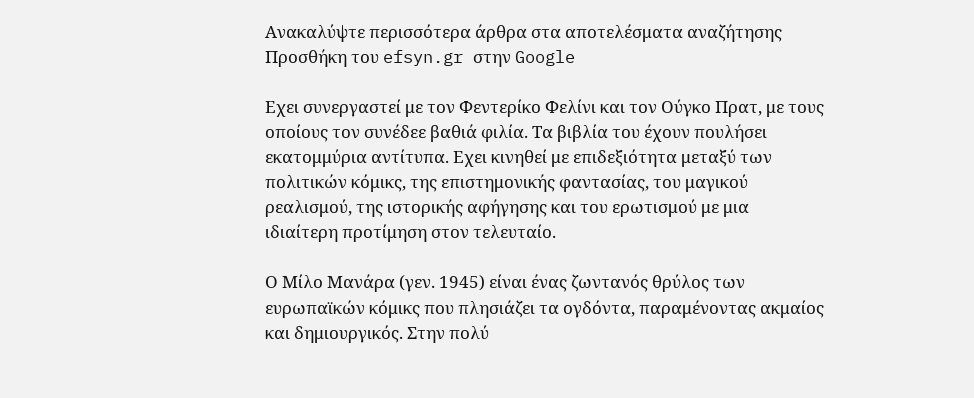Ανακαλύψτε περισσότερα άρθρα στα αποτελέσματα αναζήτησης
Προσθήκη του efsyn.gr στην Google

Εχει συνεργαστεί με τον Φεντερίκο Φελίνι και τον Ούγκο Πρατ, με τους οποίους τον συνέδεε βαθιά φιλία. Τα βιβλία του έχουν πουλήσει εκατομμύρια αντίτυπα. Εχει κινηθεί με επιδεξιότητα μεταξύ των πολιτικών κόμικς, της επιστημονικής φαντασίας, του μαγικού ρεαλισμού, της ιστορικής αφήγησης και του ερωτισμού με μια ιδιαίτερη προτίμηση στον τελευταίο.

Ο Μίλο Μανάρα (γεν. 1945) είναι ένας ζωντανός θρύλος των ευρωπαϊκών κόμικς που πλησιάζει τα ογδόντα, παραμένοντας ακμαίος και δημιουργικός. Στην πολύ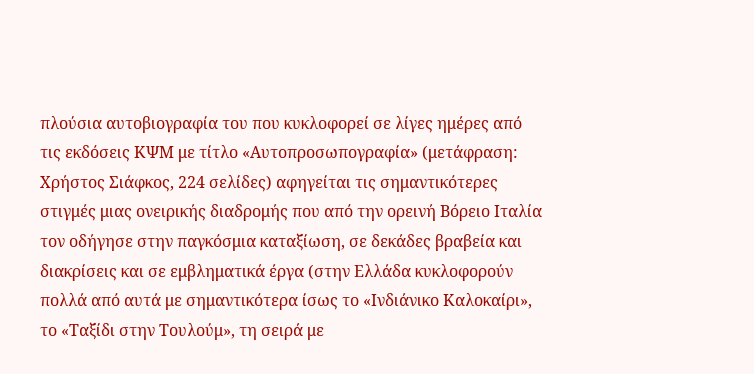πλούσια αυτοβιογραφία του που κυκλοφορεί σε λίγες ημέρες από τις εκδόσεις ΚΨΜ με τίτλο «Αυτοπροσωπογραφία» (μετάφραση: Χρήστος Σιάφκος, 224 σελίδες) αφηγείται τις σημαντικότερες στιγμές μιας ονειρικής διαδρομής που από την ορεινή Βόρειο Ιταλία τον οδήγησε στην παγκόσμια καταξίωση, σε δεκάδες βραβεία και διακρίσεις και σε εμβληματικά έργα (στην Ελλάδα κυκλοφορούν πολλά από αυτά με σημαντικότερα ίσως το «Ινδιάνικο Καλοκαίρι», το «Ταξίδι στην Τουλούμ», τη σειρά με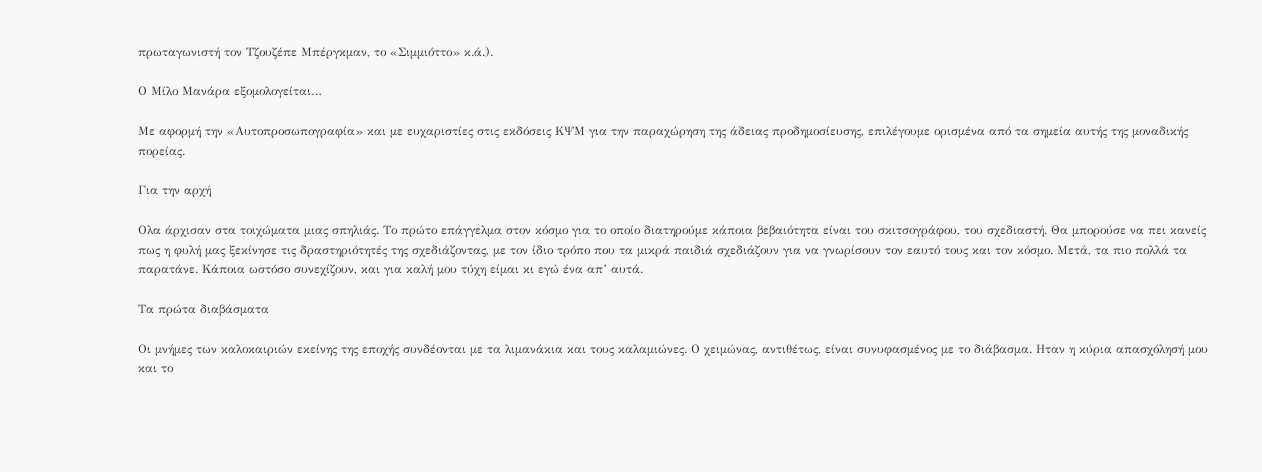πρωταγωνιστή τον Τζουζέπε Μπέργκμαν, το «Σιμμιόττο» κ.ά.).

Ο Μίλο Μανάρα εξομολογείται…

Με αφορμή την «Αυτοπροσωπογραφία» και με ευχαριστίες στις εκδόσεις ΚΨΜ για την παραχώρηση της άδειας προδημοσίευσης, επιλέγουμε ορισμένα από τα σημεία αυτής της μοναδικής πορείας.

Για την αρχή

Ολα άρχισαν στα τοιχώματα μιας σπηλιάς. Το πρώτο επάγγελμα στον κόσμο για το οποίο διατηρούμε κάποια βεβαιότητα είναι του σκιτσογράφου, του σχεδιαστή. Θα μπορούσε να πει κανείς πως η φυλή μας ξεκίνησε τις δραστηριότητές της σχεδιάζοντας, με τον ίδιο τρόπο που τα μικρά παιδιά σχεδιάζουν για να γνωρίσουν τον εαυτό τους και τον κόσμο. Μετά, τα πιο πολλά τα παρατάνε. Κάποια ωστόσο συνεχίζουν, και για καλή μου τύχη είμαι κι εγώ ένα απ’ αυτά.

Τα πρώτα διαβάσματα

Οι μνήμες των καλοκαιριών εκείνης της εποχής συνδέονται με τα λιμανάκια και τους καλαμιώνες. Ο χειμώνας, αντιθέτως, είναι συνυφασμένος με το διάβασμα. Ηταν η κύρια απασχόλησή μου και το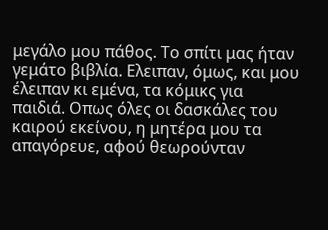μεγάλο μου πάθος. Το σπίτι μας ήταν γεμάτο βιβλία. Ελειπαν, όμως, και μου έλειπαν κι εμένα, τα κόμικς για παιδιά. Οπως όλες οι δασκάλες του καιρού εκείνου, η μητέρα μου τα απαγόρευε, αφού θεωρούνταν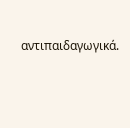αντιπαιδαγωγικά.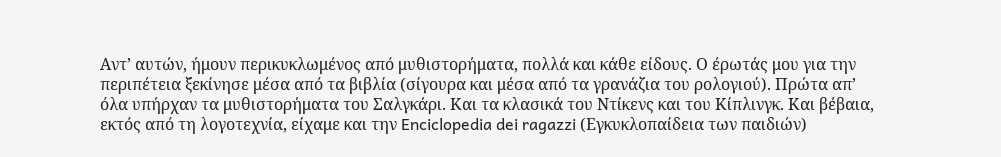Αντ’ αυτών, ήμουν περικυκλωμένος από μυθιστορήματα, πολλά και κάθε είδους. Ο έρωτάς μου για την περιπέτεια ξεκίνησε μέσα από τα βιβλία (σίγουρα και μέσα από τα γρανάζια του ρολογιού). Πρώτα απ’ όλα υπήρχαν τα μυθιστορήματα του Σαλγκάρι. Και τα κλασικά του Ντίκενς και του Κίπλινγκ. Και βέβαια, εκτός από τη λογοτεχνία, είχαμε και την Enciclopedia dei ragazzi (Εγκυκλοπαίδεια των παιδιών)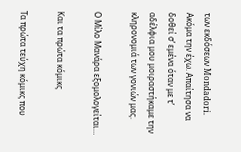των εκδόσεων Mondadori. Ακόμα την έχω. Απαίτησα να δοθεί σ’ εμένα όταν με τ’ αδέλφια μου μοιραστήκαμε την κληρονομιά των γονιών μας.

Ο Μίλο Μανάρα εξομολογείται…

Και τα πρώτα κόμικς

Τα πρώτα τεύχη κόμικς που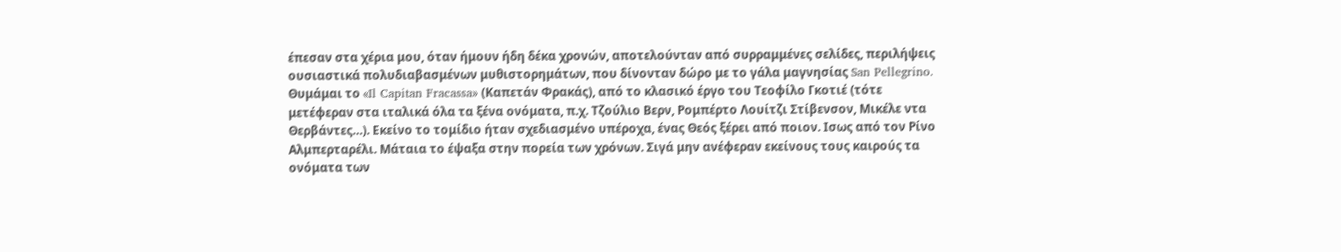έπεσαν στα χέρια μου, όταν ήμουν ήδη δέκα χρονών, αποτελούνταν από συρραμμένες σελίδες, περιλήψεις ουσιαστικά πολυδιαβασμένων μυθιστορημάτων, που δίνονταν δώρο με το γάλα μαγνησίας San Pellegrino. Θυμάμαι το «Il Capitan Fracassa» (Καπετάν Φρακάς), από το κλασικό έργο του Τεοφίλο Γκοτιέ (τότε μετέφεραν στα ιταλικά όλα τα ξένα ονόματα, π.χ. Τζούλιο Βερν, Ρομπέρτο Λουίτζι Στίβενσον, Μικέλε ντα Θερβάντες…). Εκείνο το τομίδιο ήταν σχεδιασμένο υπέροχα, ένας Θεός ξέρει από ποιον. Ισως από τον Ρίνο Αλμπερταρέλι. Μάταια το έψαξα στην πορεία των χρόνων. Σιγά μην ανέφεραν εκείνους τους καιρούς τα ονόματα των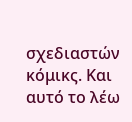σχεδιαστών κόμικς. Και αυτό το λέω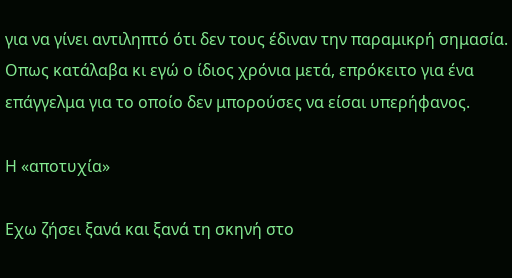για να γίνει αντιληπτό ότι δεν τους έδιναν την παραμικρή σημασία. Οπως κατάλαβα κι εγώ ο ίδιος χρόνια μετά, επρόκειτο για ένα επάγγελμα για το οποίο δεν μπορούσες να είσαι υπερήφανος.

Η «αποτυχία»

Εχω ζήσει ξανά και ξανά τη σκηνή στο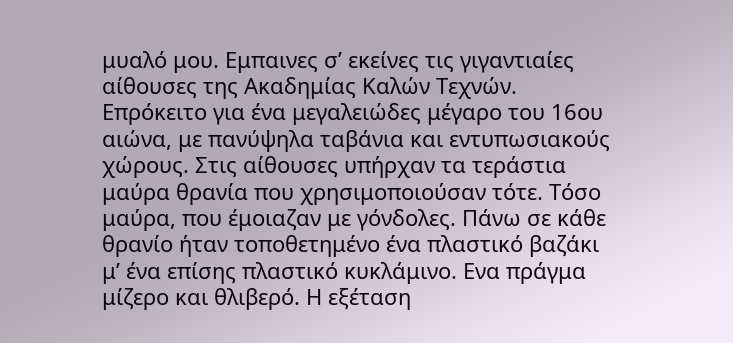μυαλό μου. Εμπαινες σ’ εκείνες τις γιγαντιαίες αίθουσες της Ακαδημίας Καλών Τεχνών. Επρόκειτο για ένα μεγαλειώδες μέγαρο του 16ου αιώνα, με πανύψηλα ταβάνια και εντυπωσιακούς χώρους. Στις αίθουσες υπήρχαν τα τεράστια μαύρα θρανία που χρησιμοποιούσαν τότε. Τόσο μαύρα, που έμοιαζαν με γόνδολες. Πάνω σε κάθε θρανίο ήταν τοποθετημένο ένα πλαστικό βαζάκι μ’ ένα επίσης πλαστικό κυκλάμινο. Ενα πράγμα μίζερο και θλιβερό. Η εξέταση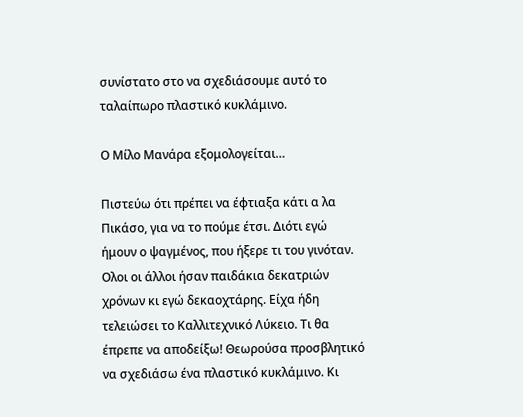συνίστατο στο να σχεδιάσουμε αυτό το ταλαίπωρο πλαστικό κυκλάμινο.

Ο Μίλο Μανάρα εξομολογείται…

Πιστεύω ότι πρέπει να έφτιαξα κάτι α λα Πικάσο, για να το πούμε έτσι. Διότι εγώ ήμουν ο ψαγμένος, που ήξερε τι του γινόταν. Ολοι οι άλλοι ήσαν παιδάκια δεκατριών χρόνων κι εγώ δεκαοχτάρης. Είχα ήδη τελειώσει το Καλλιτεχνικό Λύκειο. Τι θα έπρεπε να αποδείξω! Θεωρούσα προσβλητικό να σχεδιάσω ένα πλαστικό κυκλάμινο. Κι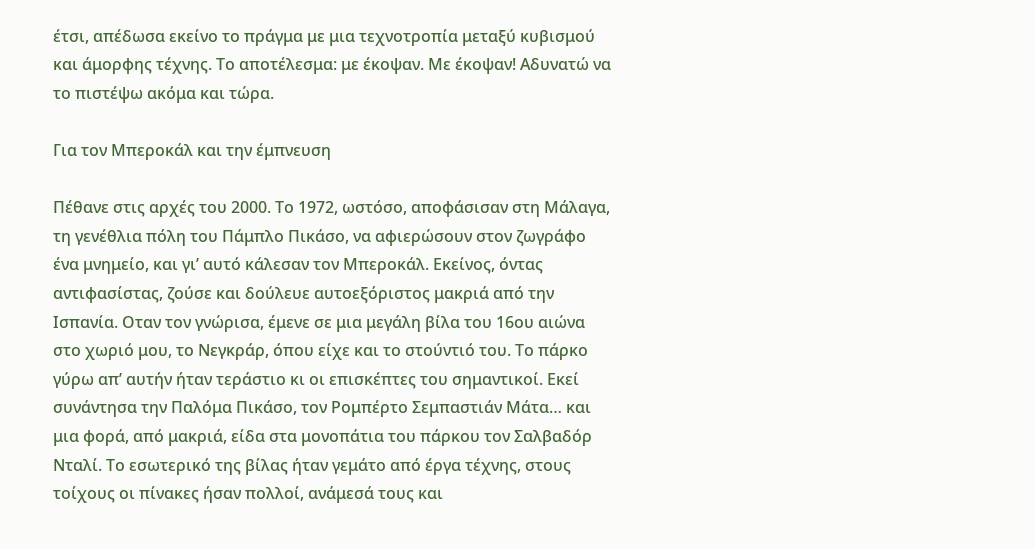έτσι, απέδωσα εκείνο το πράγμα με μια τεχνοτροπία μεταξύ κυβισμού και άμορφης τέχνης. Το αποτέλεσμα: με έκοψαν. Με έκοψαν! Αδυνατώ να το πιστέψω ακόμα και τώρα.

Για τον Μπεροκάλ και την έμπνευση

Πέθανε στις αρχές του 2000. Το 1972, ωστόσο, αποφάσισαν στη Μάλαγα, τη γενέθλια πόλη του Πάμπλο Πικάσο, να αφιερώσουν στον ζωγράφο ένα μνημείο, και γι’ αυτό κάλεσαν τον Μπεροκάλ. Εκείνος, όντας αντιφασίστας, ζούσε και δούλευε αυτοεξόριστος μακριά από την Ισπανία. Οταν τον γνώρισα, έμενε σε μια μεγάλη βίλα του 16ου αιώνα στο χωριό μου, το Νεγκράρ, όπου είχε και το στούντιό του. Το πάρκο γύρω απ’ αυτήν ήταν τεράστιο κι οι επισκέπτες του σημαντικοί. Εκεί συνάντησα την Παλόμα Πικάσο, τον Ρομπέρτο Σεμπαστιάν Μάτα… και μια φορά, από μακριά, είδα στα μονοπάτια του πάρκου τον Σαλβαδόρ Νταλί. Το εσωτερικό της βίλας ήταν γεμάτο από έργα τέχνης, στους τοίχους οι πίνακες ήσαν πολλοί, ανάμεσά τους και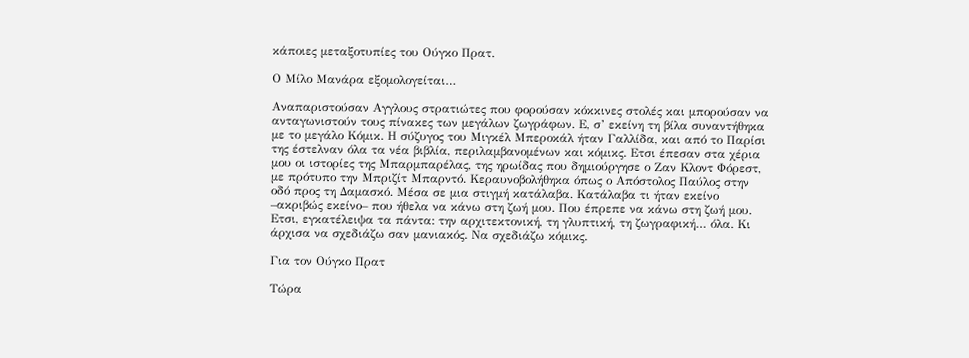κάποιες μεταξοτυπίες του Ούγκο Πρατ.

Ο Μίλο Μανάρα εξομολογείται…

Αναπαριστούσαν Αγγλους στρατιώτες που φορούσαν κόκκινες στολές και μπορούσαν να ανταγωνιστούν τους πίνακες των μεγάλων ζωγράφων. Ε, σ’ εκείνη τη βίλα συναντήθηκα με το μεγάλο Κόμικ. Η σύζυγος του Μιγκέλ Μπεροκάλ ήταν Γαλλίδα, και από το Παρίσι της έστελναν όλα τα νέα βιβλία, περιλαμβανομένων και κόμικς. Ετσι έπεσαν στα χέρια μου οι ιστορίες της Μπαρμπαρέλας, της ηρωίδας που δημιούργησε ο Ζαν Κλοντ Φόρεστ, με πρότυπο την Μπριζίτ Μπαρντό. Κεραυνοβολήθηκα όπως ο Απόστολος Παύλος στην οδό προς τη Δαμασκό. Μέσα σε μια στιγμή κατάλαβα. Κατάλαβα τι ήταν εκείνο –ακριβώς εκείνο– που ήθελα να κάνω στη ζωή μου. Που έπρεπε να κάνω στη ζωή μου. Ετσι, εγκατέλειψα τα πάντα: την αρχιτεκτονική, τη γλυπτική, τη ζωγραφική… όλα. Κι άρχισα να σχεδιάζω σαν μανιακός. Να σχεδιάζω κόμικς.

Για τον Ούγκο Πρατ

Τώρα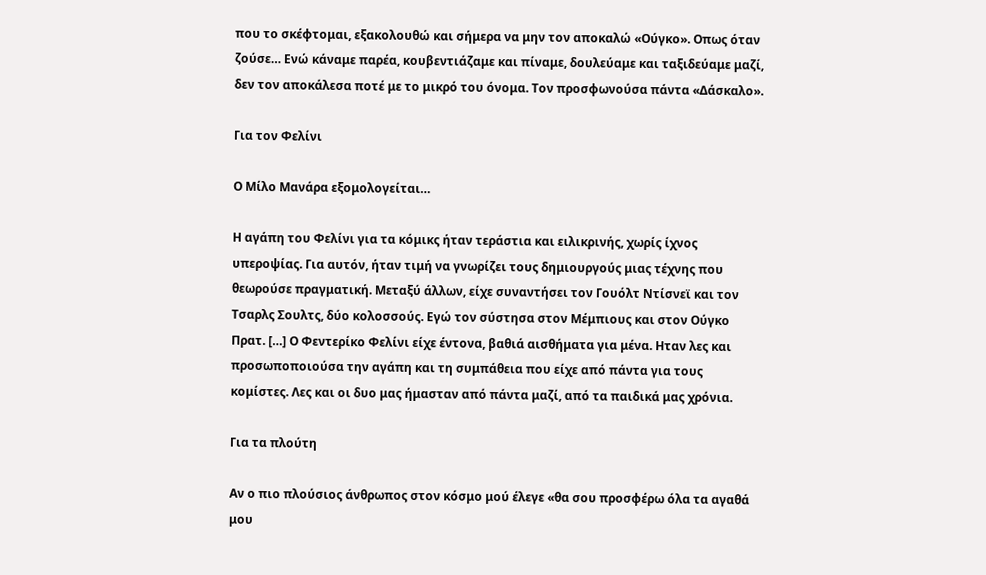που το σκέφτομαι, εξακολουθώ και σήμερα να μην τον αποκαλώ «Ούγκο». Οπως όταν ζούσε… Ενώ κάναμε παρέα, κουβεντιάζαμε και πίναμε, δουλεύαμε και ταξιδεύαμε μαζί, δεν τον αποκάλεσα ποτέ με το μικρό του όνομα. Τον προσφωνούσα πάντα «Δάσκαλο».

Για τον Φελίνι

Ο Μίλο Μανάρα εξομολογείται…

Η αγάπη του Φελίνι για τα κόμικς ήταν τεράστια και ειλικρινής, χωρίς ίχνος υπεροψίας. Για αυτόν, ήταν τιμή να γνωρίζει τους δημιουργούς μιας τέχνης που θεωρούσε πραγματική. Μεταξύ άλλων, είχε συναντήσει τον Γουόλτ Ντίσνεϊ και τον Τσαρλς Σουλτς, δύο κολοσσούς. Εγώ τον σύστησα στον Μέμπιους και στον Ούγκο Πρατ. […] Ο Φεντερίκο Φελίνι είχε έντονα, βαθιά αισθήματα για μένα. Ηταν λες και προσωποποιούσα την αγάπη και τη συμπάθεια που είχε από πάντα για τους κομίστες. Λες και οι δυο μας ήμασταν από πάντα μαζί, από τα παιδικά μας χρόνια.

Για τα πλούτη

Αν ο πιο πλούσιος άνθρωπος στον κόσμο μού έλεγε «θα σου προσφέρω όλα τα αγαθά μου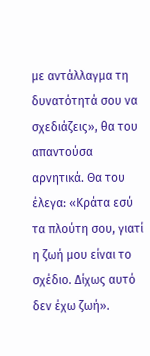με αντάλλαγμα τη δυνατότητά σου να σχεδιάζεις», θα του απαντούσα αρνητικά. Θα του έλεγα: «Κράτα εσύ τα πλούτη σου, γιατί η ζωή μου είναι το σχέδιο. Δίχως αυτό δεν έχω ζωή».